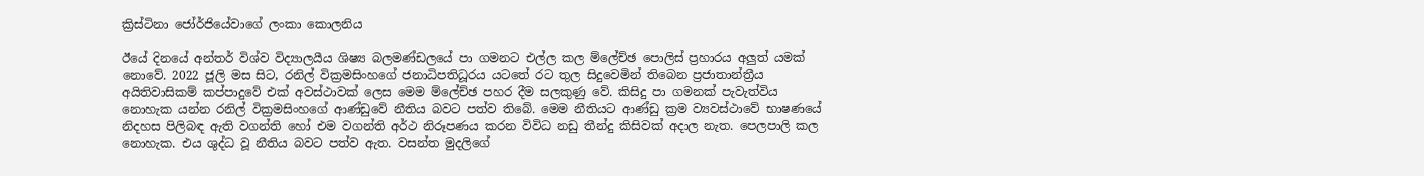ක්‍රිස්ටිනා ජෝර්ජියේවාගේ ලංකා කොලනිය

ඊයේ දිනයේ අන්තර් විශ්ව විද්‍යාලයීය ශිෂ්‍ය බලමණ්ඩලයේ පා ගමනට එල්ල කල ම්ලේච්ඡ පොලිස් ප්‍රහාරය අලුත් යමක් නොවේ. 2022 ජූලි මස සිට, රනිල් වික්‍රමසිංහගේ ජනාධිපතිධූරය යටතේ රට තුල සිදුවෙමින් තිබෙන ප්‍රජාතාන්ත්‍රීය අයිතිවාසිකම් කප්පාදුවේ එක් අවස්ථාවක් ලෙස මෙම ම්ලේච්ඡ පහර දීම සලකුණු වේ. කිසිදු පා ගමනක් පැවැත්විය නොහැක යන්න රනිල් වික්‍රමසිංහගේ ආණ්ඩුවේ නීතිය බවට පත්ව තිබේ. මෙම නීතියට ආණ්ඩු ක්‍රම ව්‍යවස්ථාවේ භාෂණයේ නිදහස පිලිබඳ ඇති වගන්ති හෝ එම වගන්ති අර්ථ නිරූපණය කරන විවිධ නඩු තීන්දු කිසිවක් අදාල නැත. පෙලපාලි කල නොහැක. එය ශුද්ධ වූ නීතිය බවට පත්ව ඇත. වසන්ත මුදලිගේ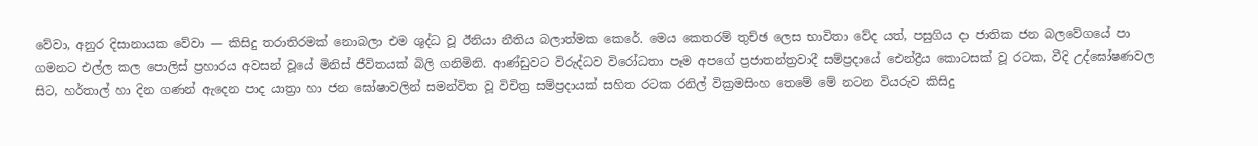වේවා, අනුර දිසානායක වේවා — කිසිදු තරාතිරමක් නොබලා එම ශුද්ධ වූ ඊනියා නීතිය බලාත්මක කෙරේ. මෙය කෙතරම් තුච්ඡ ලෙස භාවිතා වේද යත්, පසුගිය දා ජාතික ජන බලවේගයේ පා ගමනට එල්ල කල පොලිස් ප්‍රහාරය අවසන් වූයේ මිනිස් ජීවිතයක් බිලි ගනිමිනි. ආණ්ඩුවට විරුද්ධව විරෝධතා පෑම අපගේ ප්‍රජාතන්ත්‍රවාදී සම්ප්‍රදායේ ඓන්ද්‍රීය කොටසක් වූ රටක, වීදි උද්ඝෝෂණවල සිට, හර්තාල් හා දින ගණන් ඇදෙන පාද යාත්‍රා හා ජන ඝෝෂාවලින් සමන්විත වූ විචිත්‍ර සම්ප්‍රදායක් සහිත රටක රනිල් වික්‍රමසිංහ තෙමේ මේ නටන වියරුව කිසිදු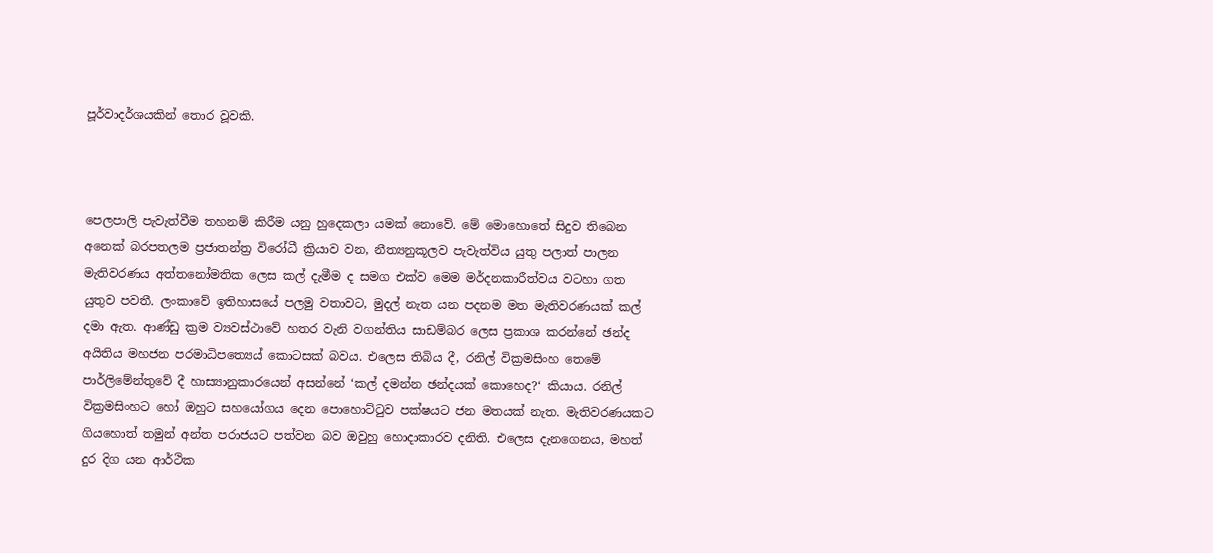පූර්වාදර්ශයකින් තොර වූවකි.



පෙලපාලි පැවැත්වීම තහනම් කිරීම යනු හුදෙකලා යමක් නොවේ. මේ මොහොතේ සිදුව තිබෙන අනෙක් බරපතලම ප්‍රජාතන්ත්‍ර විරෝධී ක්‍රියාව වන, නීත්‍යනුකූලව පැවැත්විය යුතු පලාත් පාලන මැතිවරණය අත්තනෝමතික ලෙස කල් දැමීම ද සමග එක්ව මෙම මර්දනකාරීත්වය වටහා ගත යුතුව පවතී. ලංකාවේ ඉතිහාසයේ පලමු වතාවට, මුදල් නැත යන පදනම මත මැතිවරණයක් කල් දමා ඇත. ආණ්ඩු ක්‍රම ව්‍යවස්ථාවේ හතර වැනි වගන්තිය සාඩම්බර ලෙස ප්‍රකාශ කරන්නේ ඡන්ද අයිතිය මහජන පරමාධිපත්‍යෙය් කොටසක් බවය. එලෙස තිබිය දී, රනිල් වික්‍රමසිංහ තෙමේ පාර්ලිමේන්තුවේ දී හාස්‍යානුකාරයෙන් අසන්නේ ‘කල් දමන්න ඡන්දයක් කොහෙද?‘ කියාය. රනිල් වික්‍රමසිංහට හෝ ඔහුට සහයෝගය දෙන පොහොට්ටුව පක්ෂයට ජන මතයක් නැත. මැතිවරණයකට ගියහොත් තමුන් අන්ත පරාජයට පත්වන බව ඔවුහු හොදාකාරව දනිති. එලෙස දැනගෙනය, මහත් දුර දිග යන ආර්ථික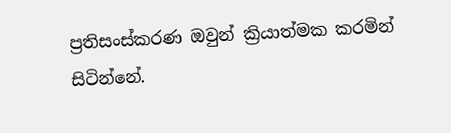ප්‍රතිසංස්කරණ ඔවුන් ක්‍රියාත්මක කරමින් සිටින්නේ.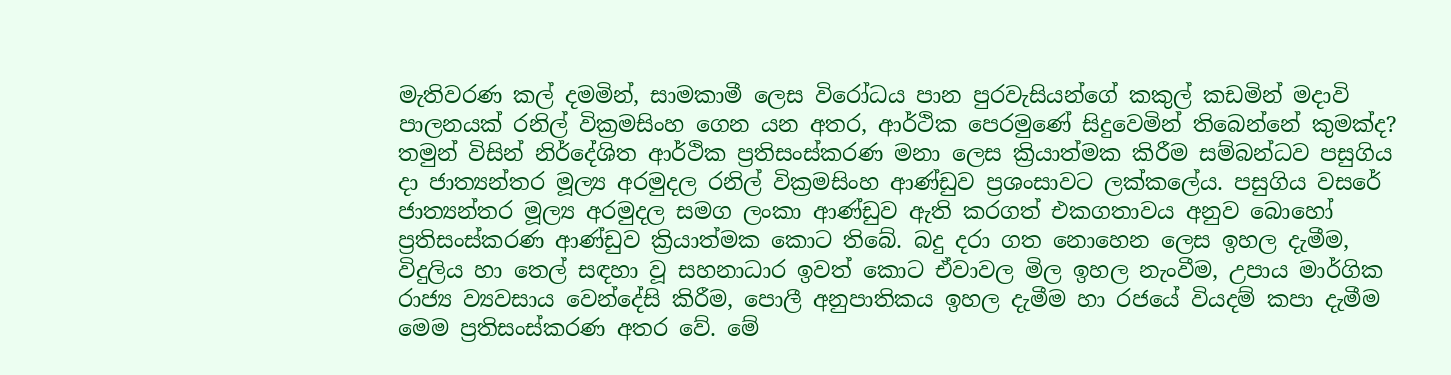මැතිවරණ කල් දමමින්, සාමකාමී ලෙස විරෝධය පාන පුරවැසියන්ගේ කකුල් කඩමින් මදාවි පාලනයක් රනිල් වික්‍රමසිංහ ගෙන යන අතර, ආර්ථික පෙරමුණේ සිදුවෙමින් තිබෙන්නේ කුමක්ද? තමුන් විසින් නිර්දේශිත ආර්ථික ප්‍රතිසංස්කරණ මනා ලෙස ක්‍රියාත්මක කිරීම සම්බන්ධව පසුගිය දා ජාත්‍යන්තර මූල්‍ය අරමුදල රනිල් වික්‍රමසිංහ ආණ්ඩුව ප්‍රශංසාවට ලක්කලේය. පසුගිය වසරේ ජාත්‍යන්තර මූල්‍ය අරමුදල සමග ලංකා ආණ්ඩුව ඇති කරගත් එකගතාවය අනුව බොහෝ ප්‍රතිසංස්කරණ ආණ්ඩුව ක්‍රියාත්මක කොට තිබේ. බදු දරා ගත නොහෙන ලෙස ඉහල දැමීම, විදුලිය හා තෙල් සඳහා වූ සහනාධාර ඉවත් කොට ඒවාවල මිල ඉහල නැංවීම, උපාය මාර්ගික රාජ්‍ය ව්‍යවසාය වෙන්දේසි කිරීම, පොලී අනුපාතිකය ඉහල දැමීම හා රජයේ වියදම් කපා දැමීම මෙම ප්‍රතිසංස්කරණ අතර වේ. මේ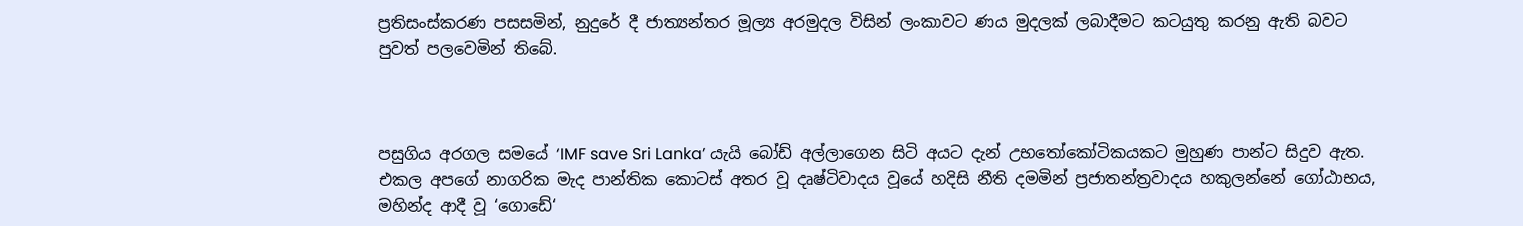ප්‍රතිසංස්කරණ පසසමින්, නුදුරේ දී ජාත්‍යන්තර මූල්‍ය අරමුදල විසින් ලංකාවට ණය මුදලක් ලබාදීමට කටයුතු කරනු ඇති බවට පුවත් පලවෙමින් තිබේ.



පසුගිය අරගල සමයේ ‘IMF save Sri Lanka’ යැයි බෝඩ් අල්ලාගෙන සිටි අයට දැන් උභතෝකෝටිකයකට මුහුණ පාන්ට සිදුව ඇත. එකල අපගේ නාගරික මැද පාන්තික කොටස් අතර වූ දෘෂ්ටිවාදය වූයේ හදිසි නීති දමමින් ප්‍රජාතන්ත්‍රවාදය හකුලන්නේ ගෝඨාභය, මහින්ද ආදී වූ ‘ගොඩේ‘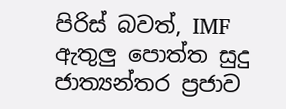පිරිස් බවත්, IMF ඇතුලු පොත්ත සුදු ජාත්‍යන්තර ප්‍රජාව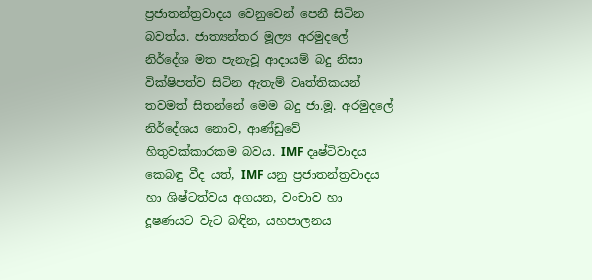ප්‍රජාතන්ත්‍රවාදය වෙනුවෙන් පෙනී සිටින බවත්ය. ජාත්‍යන්තර මූල්‍ය අරමුදලේ නිර්දේශ මත පැනැවූ ආදායම් බදු නිසා වික්ෂිපත්ව සිටින ඇතැම් වෘත්තිකයන් තවමත් සිතන්නේ මෙම බදු ජා.මූ. අරමුදලේ නිර්දේශය නොව, ආණ්ඩුවේ හිතුවක්කාරකම බවය. IMF දෘෂ්ටිවාදය කෙබඳු වීද යත්, IMF යනු ප්‍රජාතන්ත්‍රවාදය හා ශිෂ්ටත්වය අගයන, වංචාව හා දූෂණයට වැට බඳින, යහපාලනය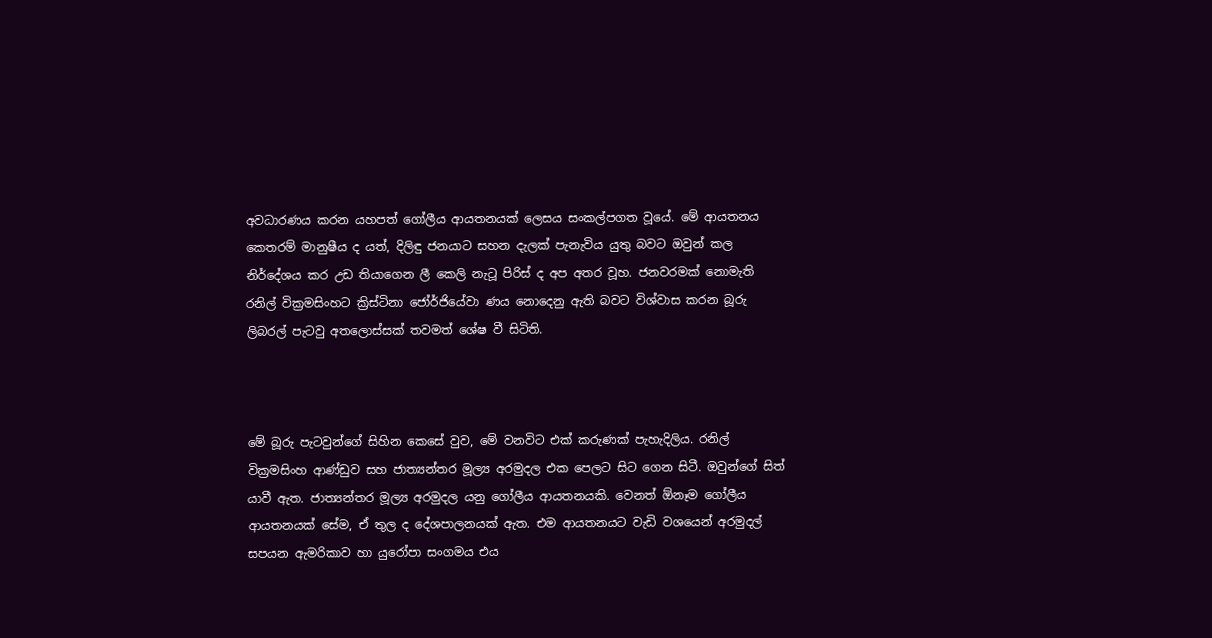අවධාරණය කරන යහපත් ගෝලීය ආයතනයක් ලෙසය සංකල්පගත වූයේ. මේ ආයතනය කෙතරම් මානුෂීය ද යත්, දිලිඳු ජනයාට සහන දැලක් පැනැවිය යුතු බවට ඔවුන් කල නිර්දේශය කර උඩ තියාගෙන ලී කෙලි නැටූ පිරිස් ද අප අතර වූහ. ජනවරමක් නොමැති රනිල් වික්‍රමසිංහට ක්‍රිස්ටිනා ජෝර්ජියේවා ණය නොදෙනු ඇති බවට විශ්වාස කරන බූරු ලිබරල් පැටවු අතලොස්සක් තවමත් ශේෂ වී සිටිති.



මේ බූරු පැටවුන්ගේ සිහින කෙසේ වුව, මේ වනවිට එක් කරුණක් පැහැදිලිය. රනිල් වික්‍රමසිංහ ආණ්ඩුව සහ ජාත්‍යන්තර මූල්‍ය අරමුදල එක පෙලට සිට ගෙන සිටී. ඔවුන්ගේ සිත් යාවී ඇත. ජාත්‍යන්තර මූල්‍ය අරමුදල යනු ගෝලීය ආයතනයකි. වෙනත් ඕනෑම ගෝලීය ආයතනයක් සේම, ඒ තුල ද දේශපාලනයක් ඇත. එම ආයතනයට වැඩි වශයෙන් අරමුදල් සපයන ඇමරිකාව හා යුරෝපා සංගමය එය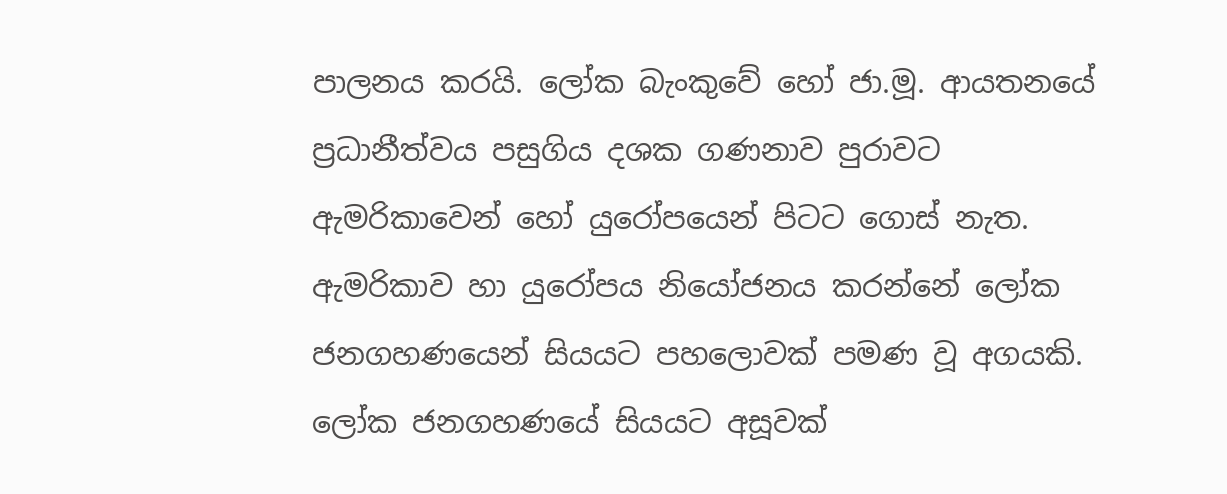පාලනය කරයි. ලෝක බැංකුවේ හෝ ජා.මූ. ආයතනයේ ප්‍රධානීත්වය පසුගිය දශක ගණනාව පුරාවට ඇමරිකාවෙන් හෝ යුරෝපයෙන් පිටට ගොස් නැත. ඇමරිකාව හා යුරෝපය නියෝජනය කරන්නේ ලෝක ජනගහණයෙන් සියයට පහලොවක් පමණ වූ අගයකි. ලෝක ජනගහණයේ සියයට අසූවක්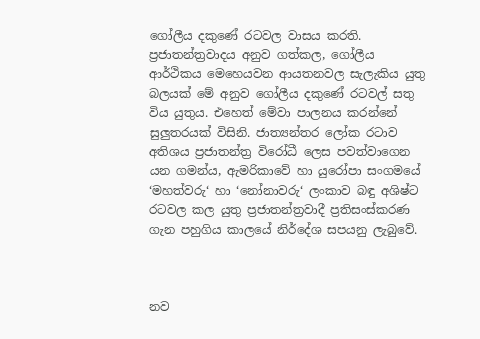ගෝලීය දකුණේ රටවල වාසය කරති. ප්‍රජාතන්ත්‍රවාදය අනුව ගත්කල, ගෝලීය ආර්ථිකය මෙහෙයවන ආයතනවල සැලැකිය යුතු බලයක් මේ අනුව ගෝලීය දකුණේ රටවල් සතු විය යුතුය. එහෙත් මේවා පාලනය කරන්නේ සුලුතරයක් විසිනි. ජාත්‍යන්තර ලෝක රටාව අතිශය ප්‍රජාතන්ත්‍ර විරෝධී ලෙස පවත්වාගෙන යන ගමන්ය, ඇමරිකාවේ හා යුරෝපා සංගමයේ ‘මහත්වරු‘ හා ‘නෝනාවරු‘ ලංකාව බඳු අශිෂ්ට රටවල කල යුතු ප්‍රජාතන්ත්‍රවාදී ප්‍රතිසංස්කරණ ගැන පහුගිය කාලයේ නිර්දේශ සපයනු ලැබුවේ.



නව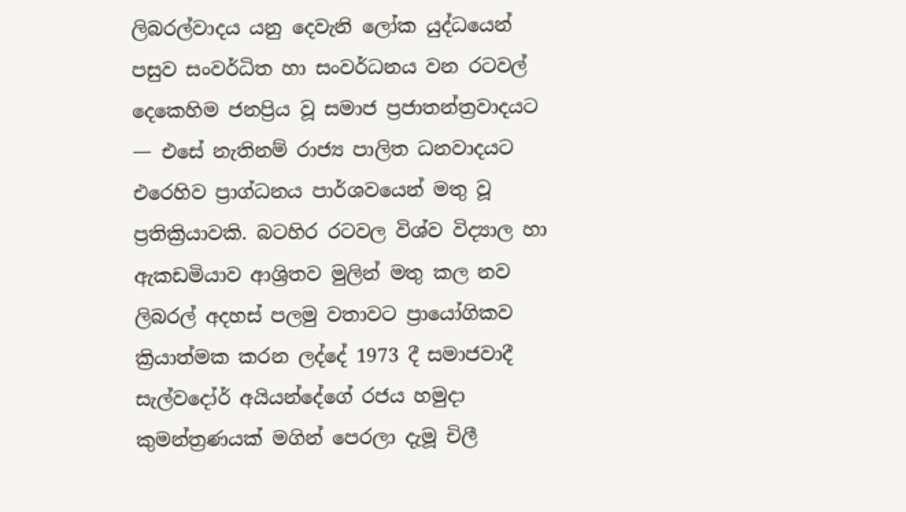ලිබරල්වාදය යනු දෙවැනි ලෝක යුද්ධයෙන් පසුව සංවර්ධිත හා සංවර්ධනය වන රටවල් දෙකෙහිම ජනප්‍රිය වූ සමාජ ප්‍රජාතන්ත්‍රවාදයට — එසේ නැතිනම් රාජ්‍ය පාලිත ධනවාදයට එරෙහිව ප්‍රාග්ධනය පාර්ශවයෙන් මතු වූ ප්‍රතික්‍රියාවකි. බටහිර රටවල විශ්ව විද්‍යාල හා ඇකඩමියාව ආශ්‍රිතව මුලින් මතු කල නව ලිබරල් අදහස් පලමු වතාවට ප්‍රායෝගිකව ක්‍රියාත්මක කරන ලද්දේ 1973 දී සමාජවාදී සැල්වදෝර් අයියන්දේගේ රජය හමුදා කුමන්ත්‍රණයක් මගින් පෙරලා දැමූ චිලී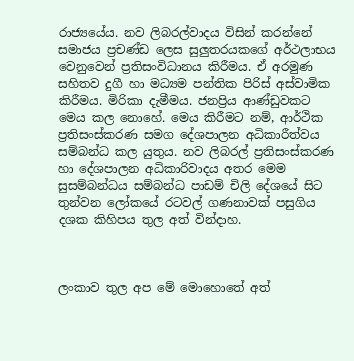රාජ්‍යයේය. නව ලිබරල්වාදය විසින් කරන්නේ සමාජය ප්‍රචණ්ඩ ලෙස සුලුතරයකගේ අර්ථලාභය වෙනුවෙන් ප්‍රතිසංවිධානය කිරීමය. ඒ අරමුණ සහිතව දුගී හා මධ්‍යම පන්තික පිරිස් අස්වාමික කිරීමය. මිරිකා දැමීමය. ජනප්‍රිය ආණ්ඩුවකට මෙය කල නොහේ. මෙය කිරීමට නම්, ආර්ථික ප්‍රතිසංස්කරණ සමග දේශපාලන අධිකාරීත්වය සම්බන්ධ කල යුතුය. නව ලිබරල් ප්‍රතිසංස්කරණ හා දේශපාලන අධිකාරිවාදය අතර මෙම සුසම්බන්ධය සම්බන්ධ පාඩම් චිලි දේශයේ සිට තුන්වන ලෝකයේ රටවල් ගණනාවක් පසුගිය දශක කිහිපය තුල අත් වින්දාහ.



ලංකාව තුල අප මේ මොහොතේ අත්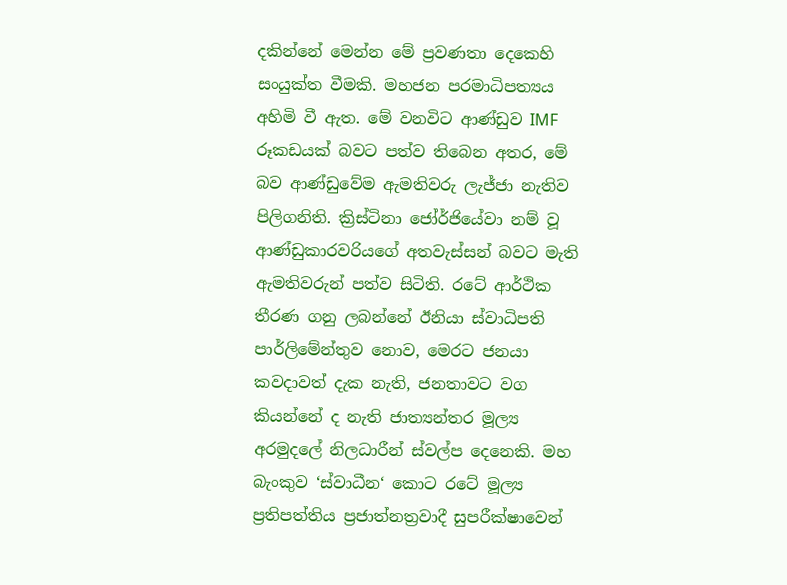දකින්නේ මෙන්න මේ ප්‍රවණතා දෙකෙහි සංයුක්ත වීමකි. මහජන පරමාධිපත්‍යය අහිමි වී ඇත. මේ වනවිට ආණ්ඩුව IMF රූකඩයක් බවට පත්ව තිබෙන අතර, මේ බව ආණ්ඩුවේම ඇමතිවරු ලැජ්ජා නැතිව පිලිගනිති. ක්‍රිස්ටිනා ජෝර්ජියේවා නම් වූ ආණ්ඩුකාරවරියගේ අතවැස්සන් බවට මැති ඇමතිවරුන් පත්ව සිටිති. රටේ ආර්ථික තීරණ ගනු ලබන්නේ ඊනියා ස්වාධිපති පාර්ලිමේන්තුව නොව, මෙරට ජනයා කවදාවත් දැක නැති, ජනතාවට වග කියන්නේ ද නැති ජාත්‍යන්තර මූල්‍ය අරමුදලේ නිලධාරීන් ස්වල්ප දෙනෙකි. මහ බැංකුව ‘ස්වාධීන‘ කොට රටේ මූල්‍ය ප්‍රතිපත්තිය ප්‍රජාත්නත්‍රවාදී සුපරීක්ෂාවෙන්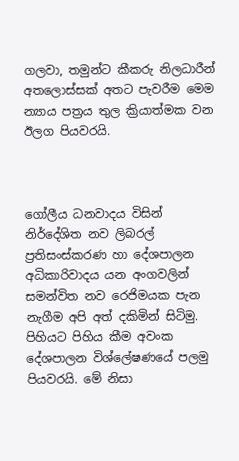ගලවා, තමුන්ට කීකරු නිලධාරීන් අතලොස්සක් අතට පැවරීම මෙම න්‍යාය පත්‍රය තුල ක්‍රියාත්මක වන ඊලග පියවරයි.



ගෝලීය ධනවාදය විසින් නිර්දේශිත නව ලිබරල් ප්‍රතිසංස්කරණ හා දේශපාලන අධිකාරිවාදය යන අංගවලින් සමන්විත නව රෙජිමයක පැන නැගීම අපි අත් දකිමින් සිටිමු. පිහියට පිහිය කීම අවංක දේශපාලන විශ්ලේෂණයේ පලමු පියවරයි. මේ නිසා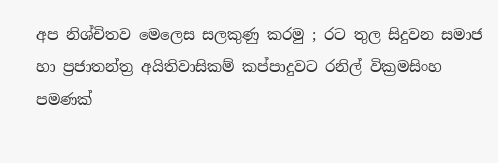අප නිශ්චිතව මෙලෙස සලකුණු කරමු ; රට තුල සිදුවන සමාජ හා ප්‍රජාතන්ත්‍ර අයිතිවාසිකම් කප්පාදුවට රනිල් වික්‍රමසිංහ පමණක්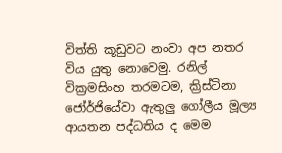විත්ති කූඩුවට නංවා අප නතර විය යුතු නොවෙමු. රනිල්  වික්‍රමසිංහ තරමටම, ක්‍රිස්ටිනා ජෝර්ජියේවා ඇතුලු ගෝලීය මූල්‍ය ආයතන පද්ධතිය ද මෙම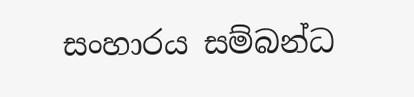සංහාරය සම්බන්ධ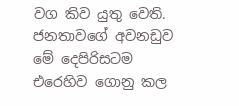වග කිව යුතු වෙති. ජනතාවගේ අවනඩුව මේ දෙපිරිසටම එරෙහිව ගොනු කල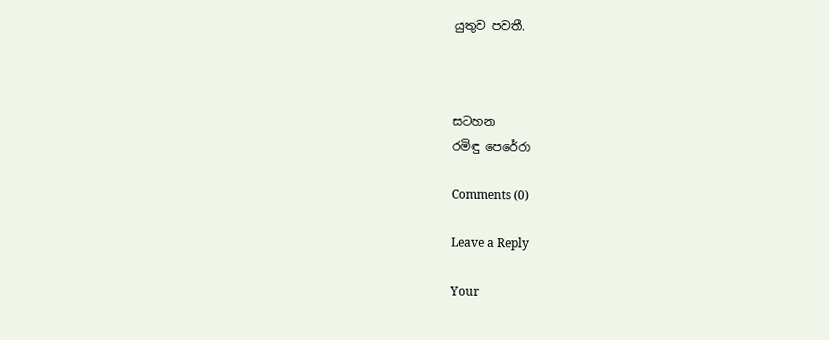යුතුව පවතී.



සටහන
රමිඳු පෙරේරා

Comments (0)

Leave a Reply

Your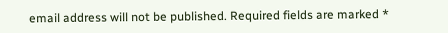email address will not be published. Required fields are marked *